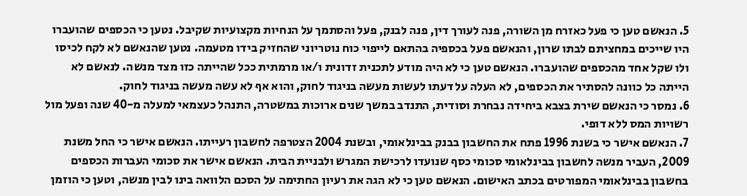5. הנאשם טען כי פעל כאזרח מן השורה, פנה לעורך דין, פנה לבנק, פעל והסתמך על הנחיות מקצועיות שקיבל. נטען כי הכספים שהועברו היו שייכים במחציתם לבתו שרון, והנאשם פעל בכספיה בהתאם לייפוי כוח נוטריוני שהחזיק בידו מטעמה. נטען שהנאשם לא לקח לכיסו ולו שקל אחד מהכספים שהועברו. הנאשם טען כי לא היה מודע לתכנית זדונית ו/או מרמתית ככל שהייתה כזו מצד מנשה. לנאשם לא הייתה כל כוונה להסתיר את הכספים, לא העלה על דעתו לעשות מעשה בניגוד לחוק, והוא אף לא עשה מעשה בניגוד לחוק.
6. נמסר כי הנאשם שירת בצבא ביחידה נבחרת וסודית, התנדב במשך שנים ארוכות במשטרה, התנהל כעצמאי למעלה מ-40 שנה ופעל מול רשויות המס ללא דופי.
7. הנאשם אישר כי בשנת 1996 פתח את החשבון בבנק בבינלאומי, ובשנת 2004 הצטרפה לחשבון רעייתו. הנאשם אישר כי החל משנת 2009, העביר מנשה לחשבון בבינלאומי סכומי כסף שנועדו לרכישת המגרש ולבניית הבית. הנאשם אישר את סכומי העברות הכספים בחשבון בבינלאומי המפורטים בכתב האישום. הנאשם טען כי לא הגה את רעיון החתימה על הסכם הלוואה בינו לבין מנשה, וטען כי הוזמן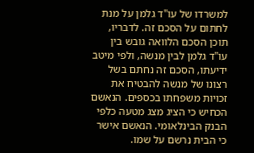למשרדו של עו"ד גלמן על מנת לחתום על הסכם זה. לדבריו, תוכן הסכם הלוואה גובש בין עו"ד גלמן לבין מנשה, ולפי מיטב ידיעתו, הסכם זה נחתם בשל רצונו של מנשה להבטיח את זכויות משפחתו בכספים. הנאשם הכחיש כי הציג מצג מטעה כלפי הבנק הבינלאומי. הנאשם אישר כי הבית נרשם על שמו.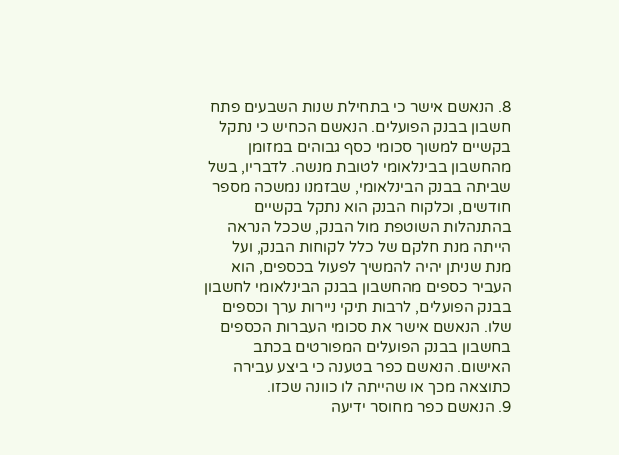8. הנאשם אישר כי בתחילת שנות השבעים פתח חשבון בבנק הפועלים. הנאשם הכחיש כי נתקל בקשיים למשוך סכומי כסף גבוהים במזומן מהחשבון בבינלאומי לטובת מנשה. לדבריו, בשל שביתה בבנק הבינלאומי, שבזמנו נמשכה מספר חודשים, וכלקוח הבנק הוא נתקל בקשיים בהתנהלות השוטפת מול הבנק, שככל הנראה הייתה מנת חלקם של כלל לקוחות הבנק, ועל מנת שניתן יהיה להמשיך לפעול בכספים, הוא העביר כספים מהחשבון בבנק הבינלאומי לחשבון בבנק הפועלים, לרבות תיקי ניירות ערך וכספים שלו. הנאשם אישר את סכומי העברות הכספים בחשבון בבנק הפועלים המפורטים בכתב האישום. הנאשם כפר בטענה כי ביצע עבירה כתוצאה מכך או שהייתה לו כוונה שכזו.
9. הנאשם כפר מחוסר ידיעה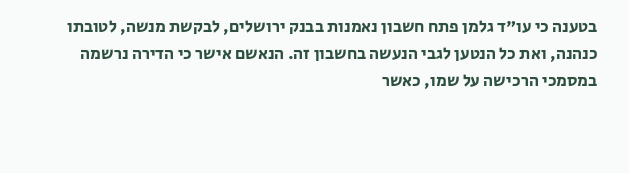בטענה כי עו"ד גלמן פתח חשבון נאמנות בבנק ירושלים, לבקשת מנשה, לטובתו כנהנה, ואת כל הנטען לגבי הנעשה בחשבון זה. הנאשם אישר כי הדירה נרשמה במסמכי הרכישה על שמו, כאשר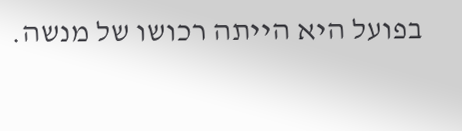בפועל היא הייתה רכושו של מנשה.